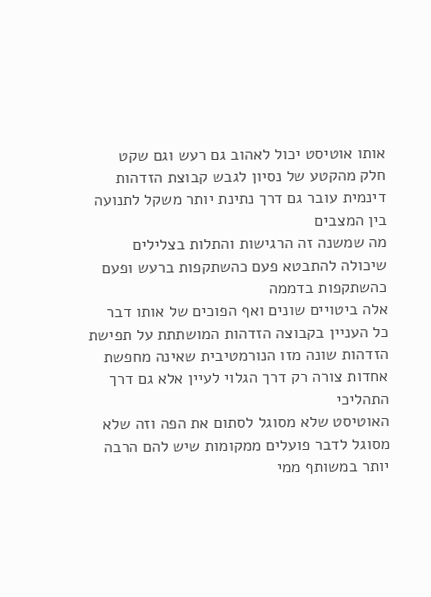אותו אוטיסט יכול לאהוב גם רעש וגם שקט
חלק מהקטע של נסיון לגבש קבוצת הזדהות דינמית עובר גם דרך נתינת יותר משקל לתנועה בין המצבים
מה שמשנה זה הרגישות והתלות בצלילים
שיכולה להתבטא פעם כהשתקפות ברעש ופעם כהשתקפות בדממה
אלה ביטויים שונים ואף הפוכים של אותו דבר
כל העניין בקבוצה הזדהות המושתתת על תפישת הזדהות שונה מזו הנורמטיבית שאינה מחפשת אחדות צורה רק דרך הגלוי לעיין אלא גם דרך התהליכי
האוטיסט שלא מסוגל לסתום את הפה וזה שלא מסוגל לדבר פועלים ממקומות שיש להם הרבה יותר במשותף ממי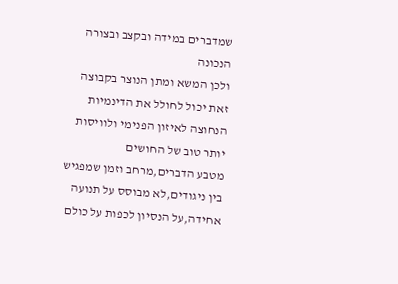שמדברים במידה ובקצב ובצורה הנכונה
ולכן המשא ומתן הנוצר בקבוצה זאת יכול לחולל את הדינמיות הנחוצה לאיזון הפנימי ולוויסות יותר טוב של החושים
מטבע הדברים,מרחב וזמן שמפגיש בין ניגודים,לא מבוסס על תנועה אחידה,על הנסיון לכפות על כולם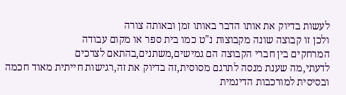לעשות בדיוק את אותו הדבר באותו זמן ובאותה צורה
ולכן זו קבוצה שונה מקבוצות נ"ט כמו בית ספר או מקום עבודה
המרחקים בין חברי הקבוצה הם גמישים,משתנים,בהתאם לצרכים
לדעתי,מה שענת מנסה לתרגם מסוסית,זה בדיוק את זה,רגישות חייתית מאוד חכמה ובסיסית למורכבות הדינמית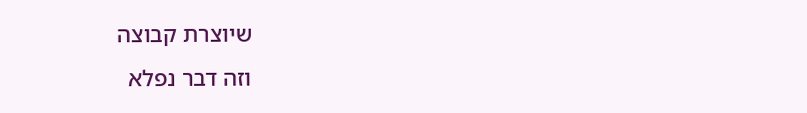שיוצרת קבוצה
וזה דבר נפלא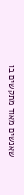שאנשים מאוד מתקשים בו